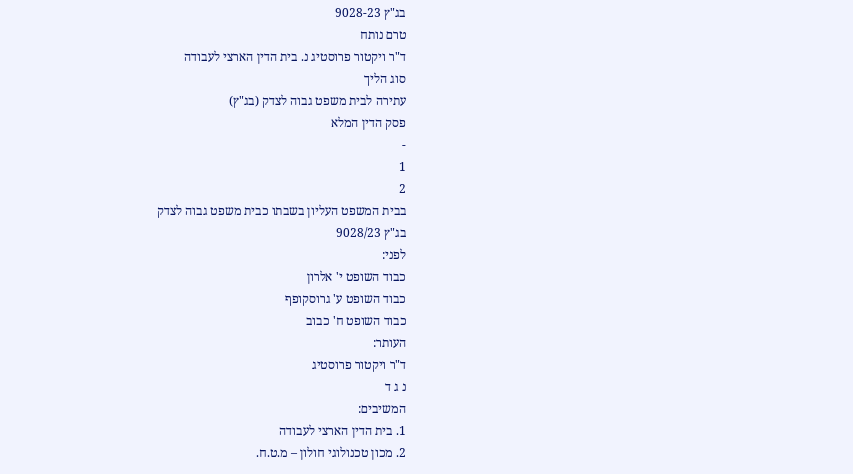בג"ץ 9028-23
טרם נותח
ד"ר ויקטור פרוסטיג נ. בית הדין הארצי לעבודה
סוג הליך
עתירה לבית משפט גבוה לצדק (בג"ץ)
פסק הדין המלא
-
1
2
בבית המשפט העליון בשבתו כבית משפט גבוה לצדק
בג"ץ 9028/23
לפני:
כבוד השופט י' אלרון
כבוד השופט ע' גרוסקופף
כבוד השופט ח' כבוב
העותר:
ד"ר ויקטור פרוסטיג
נ ג ד
המשיבים:
1. בית הדין הארצי לעבודה
2. מכון טכנולוגי חולון – מ.ט.ח.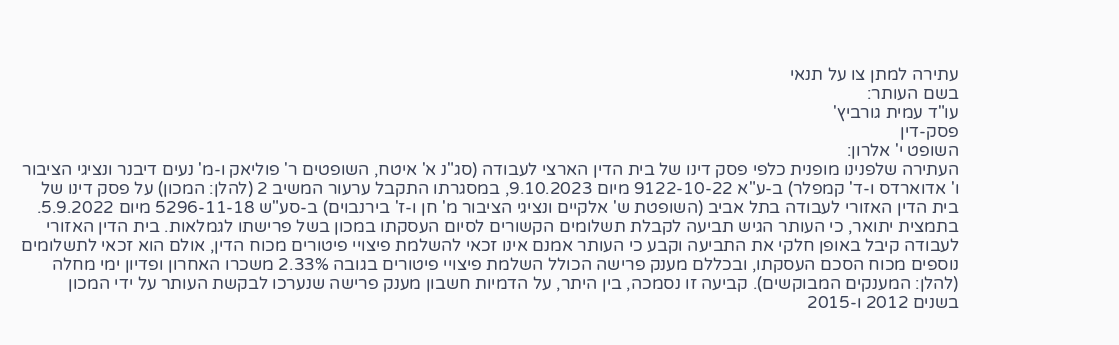עתירה למתן צו על תנאי
בשם העותר:
עו"ד עמית גורביץ'
פסק-דין
השופט י' אלרון:
העתירה שלפנינו מופנית כלפי פסק דינו של בית הדין הארצי לעבודה (סג"נ א' איטח, השופטים ר' פוליאק ו-מ' נעים דיבנר ונציגי הציבור ו' אדוארדס ו-ד' קמפלר) ב-ע"א 9122-10-22 מיום 9.10.2023, במסגרתו התקבל ערעור המשיב 2 (להלן: המכון) על פסק דינו של בית הדין האזורי לעבודה בתל אביב (השופטת ש' אלקיים ונציגי הציבור מ' חן ו-ז' בירנבוים) ב-סע"ש 5296-11-18 מיום 5.9.2022.
בתמצית יתואר, כי העותר הגיש תביעה לקבלת תשלומים הקשורים לסיום העסקתו במכון בשל פרישתו לגמלאות. בית הדין האזורי לעבודה קיבל באופן חלקי את התביעה וקבע כי העותר אמנם אינו זכאי להשלמת פיצויי פיטורים מכוח הדין, אולם הוא זכאי לתשלומים נוספים מכוח הסכם העסקתו, ובכללם מענק פרישה הכולל השלמת פיצויי פיטורים בגובה 2.33% משכרו האחרון ופדיון ימי מחלה (להלן: המענקים המבוקשים). קביעה זו נסמכה, בין היתר, על הדמיות חשבון מענק פרישה שנערכו לבקשת העותר על ידי המכון בשנים 2012 ו-2015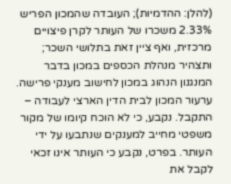(להלן: ההדמיות); העובדה שהמכון הפריש 2.33% משכרו של העותר לקרן פיצויים מרכזית, ואף ציין זאת בתלושי השכר; ותצהיר מנהלת הכספים במכון בדבר המנגנון הנהוג במכון לחישוב מענקי פרישה.
ערעור המכון לבית הדין הארצי לעבודה – התקבל. נקבע, כי לא הוכח קיומו של מקור משפטי מחייב למענקים שנתבעו על ידי העותר. בפרט, נקבע כי העותר אינו זכאי לקבל את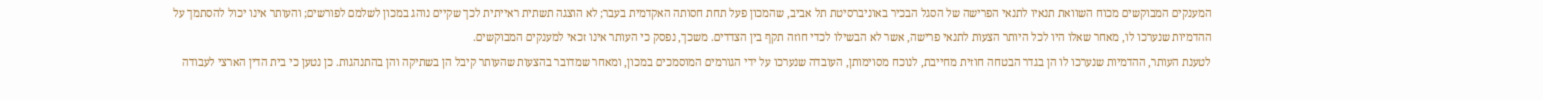המענקים המבוקשים מכוח השוואת תנאיו לתנאי הפרישה של הסגל הבכיר באוניברסיטת תל אביב, שהמכון פעל תחת חסותה האקדמית בעבר; לא הוצגה תשתית ראייתית לכך שקיים נוהג במכון לשלמם לפורשים; והעותר אינו יכול להסתמך על ההדמיות שנערכו לו, מאחר שאלו היו לכל היותר הצעות לתנאי פרישה, אשר לא הבשילו לכדי חוזה תקף בין הצדדים. משכך, נפסק כי העותר אינו זכאי למענקים המבוקשים.
לטענת העותר, ההדמיות שנערכו לו הן בגדר הבטחה חוזית מחייבת, לנוכח מסוימותן, העובדה שנערכו על ידי הגורמים המוסמכים במכון, ומאחר שמדובר בהצעות שהעותר קיבל הן בשתיקה והן בהתנהגות. כן נטען כי בית הדין הארצי לעבודה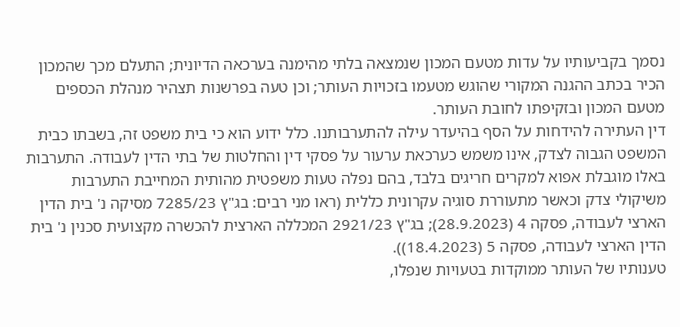נסמך בקביעותיו על עדות מטעם המכון שנמצאה בלתי מהימנה בערכאה הדיונית; התעלם מכך שהמכון הכיר בכתב ההגנה המקורי שהוגש מטעמו בזכויות העותר; וכן טעה בפרשנות תצהיר מנהלת הכספים מטעם המכון ובזקיפתו לחובת העותר.
דין העתירה להידחות על הסף בהיעדר עילה להתערבותנו. כלל ידוע הוא כי בית משפט זה, בשבתו כבית המשפט הגבוה לצדק, אינו משמש כערכאת ערעור על פסקי דין והחלטות של בתי הדין לעבודה. התערבות באלו מוגבלת אפוא למקרים חריגים בלבד, בהם נפלה טעות משפטית מהותית המחייבת התערבות משיקולי צדק וכאשר מתעוררת סוגיה עקרונית כללית (ראו מני רבים: בג"ץ 7285/23 מסיקה נ' בית הדין הארצי לעבודה, פסקה 4 (28.9.2023); בג"ץ 2921/23 המכללה הארצית להכשרה מקצועית סכנין נ' בית הדין הארצי לעבודה, פסקה 5 (18.4.2023)).
טענותיו של העותר ממוקדות בטעויות שנפלו,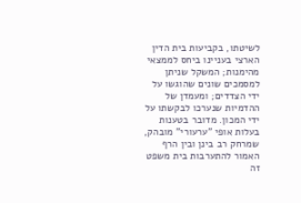לשיטתו, בקביעות בית הדין הארצי בעניינו ביחס לממצאי מהימנות; המשקל שניתן למסמכים שונים שהוגשו על ידי הצדדים; ומעמדן של ההדמיות שנערכו לבקשתו על ידי המכון. מדובר בטענות בעלות אופי "ערעורי" מובהק, שמרחק רב בינן ובין הרף האמור להתערבות בית משפט זה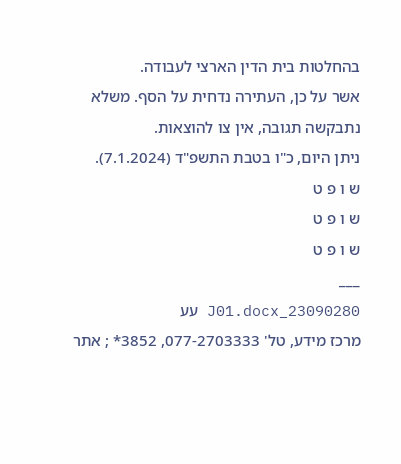בהחלטות בית הדין הארצי לעבודה.
אשר על כן, העתירה נדחית על הסף. משלא נתבקשה תגובה, אין צו להוצאות.
ניתן היום, כ"ו בטבת התשפ"ד (7.1.2024).
ש ו פ ט
ש ו פ ט
ש ו פ ט
___
23090280_J01.docx עע
מרכז מידע, טל' 077-2703333, 3852* ; אתר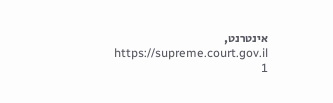אינטרנט, https://supreme.court.gov.il
1